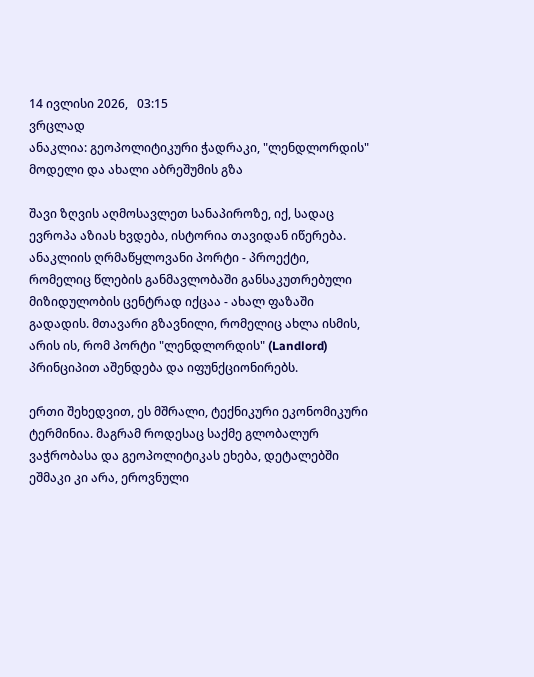14 ივლისი 2026,   03:15
ვრცლად
ანაკლია: გეოპოლიტიკური ჭადრაკი, "ლენდლორდის" მოდელი და ახალი აბრეშუმის გზა

შავი ზღვის აღმოსავლეთ სანაპიროზე, იქ, სადაც ევროპა აზიას ხვდება, ისტორია თავიდან იწერება. ანაკლიის ღრმაწყლოვანი პორტი - პროექტი, რომელიც წლების განმავლობაში განსაკუთრებული მიზიდულობის ცენტრად იქცაა - ახალ ფაზაში გადადის. მთავარი გზავნილი, რომელიც ახლა ისმის, არის ის, რომ პორტი "ლენდლორდის" (Landlord) პრინციპით აშენდება და იფუნქციონირებს.

ერთი შეხედვით, ეს მშრალი, ტექნიკური ეკონომიკური ტერმინია. მაგრამ როდესაც საქმე გლობალურ ვაჭრობასა და გეოპოლიტიკას ეხება, დეტალებში ეშმაკი კი არა, ეროვნული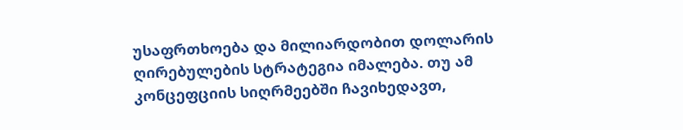უსაფრთხოება და მილიარდობით დოლარის ღირებულების სტრატეგია იმალება. თუ ამ კონცეფციის სიღრმეებში ჩავიხედავთ,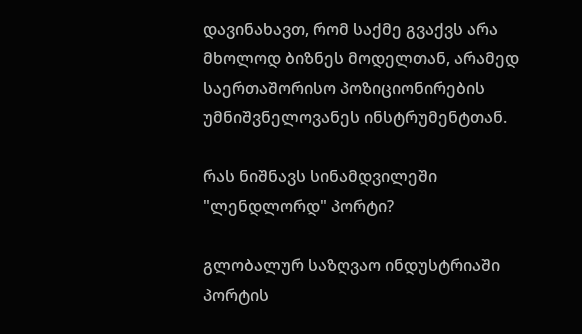დავინახავთ, რომ საქმე გვაქვს არა მხოლოდ ბიზნეს მოდელთან, არამედ საერთაშორისო პოზიციონირების უმნიშვნელოვანეს ინსტრუმენტთან.

რას ნიშნავს სინამდვილეში "ლენდლორდ" პორტი?

გლობალურ საზღვაო ინდუსტრიაში პორტის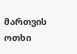მართვის ოთხი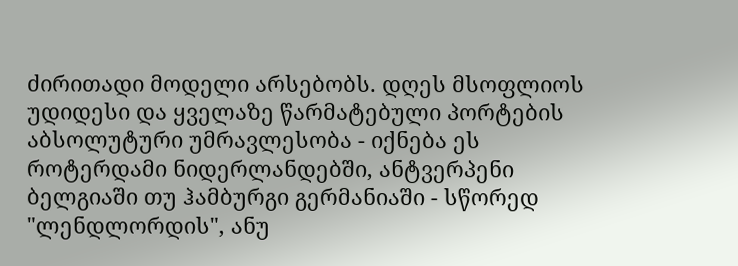ძირითადი მოდელი არსებობს. დღეს მსოფლიოს უდიდესი და ყველაზე წარმატებული პორტების აბსოლუტური უმრავლესობა - იქნება ეს როტერდამი ნიდერლანდებში, ანტვერპენი ბელგიაში თუ ჰამბურგი გერმანიაში - სწორედ "ლენდლორდის", ანუ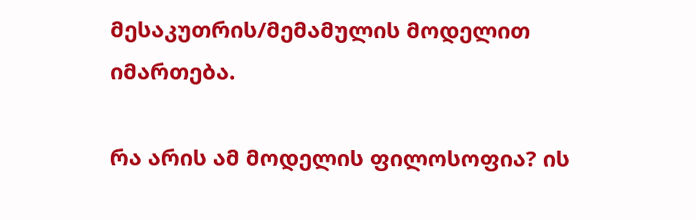მესაკუთრის/მემამულის მოდელით იმართება.

რა არის ამ მოდელის ფილოსოფია? ის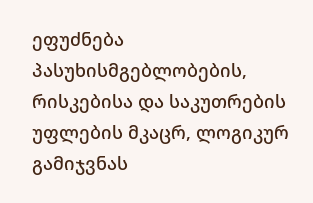ეფუძნება პასუხისმგებლობების, რისკებისა და საკუთრების უფლების მკაცრ, ლოგიკურ გამიჯვნას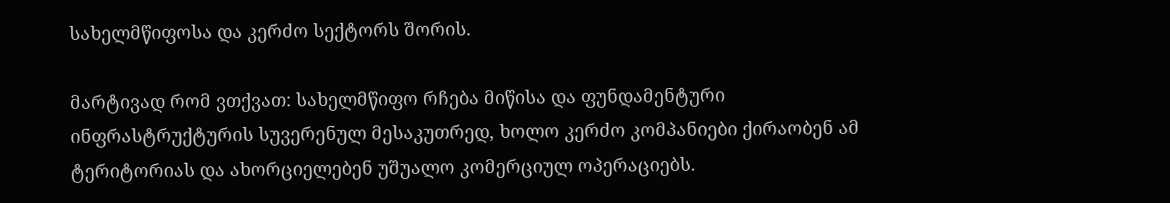სახელმწიფოსა და კერძო სექტორს შორის.

მარტივად რომ ვთქვათ: სახელმწიფო რჩება მიწისა და ფუნდამენტური ინფრასტრუქტურის სუვერენულ მესაკუთრედ, ხოლო კერძო კომპანიები ქირაობენ ამ ტერიტორიას და ახორციელებენ უშუალო კომერციულ ოპერაციებს.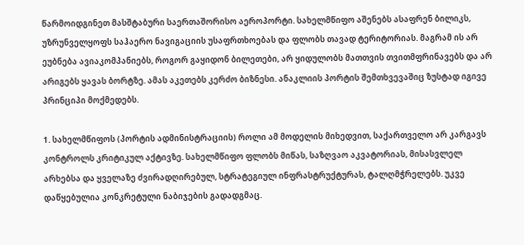წარმოიდგინეთ მასშტაბური საერთაშორისო აეროპორტი. სახელმწიფო აშენებს ასაფრენ ბილიკს, უზრუნველყოფს საჰაერო ნავიგაციის უსაფრთხოებას და ფლობს თავად ტერიტორიას. მაგრამ ის არ ეუბნება ავიაკომპანიებს, როგორ გაყიდონ ბილეთები, არ ყიდულობს მათთვის თვითმფრინავებს და არ არიგებს ყავას ბორტზე. ამას აკეთებს კერძო ბიზნესი. ანაკლიის პორტის შემთხვევაშიც ზუსტად იგივე პრინციპი მოქმედებს.

1. სახელმწიფოს (პორტის ადმინისტრაციის) როლი ამ მოდელის მიხედვით, საქართველო არ კარგავს კონტროლს კრიტიკულ აქტივზე. სახელმწიფო ფლობს მიწას, საზღვაო აკვატორიას, მისასვლელ არხებსა და ყველაზე ძვირადღირებულ, სტრატეგიულ ინფრასტრუქტურას, ტალღმჭრელებს. უკვე დაწყებულია კონკრეტული ნაბიჯების გადადგმაც.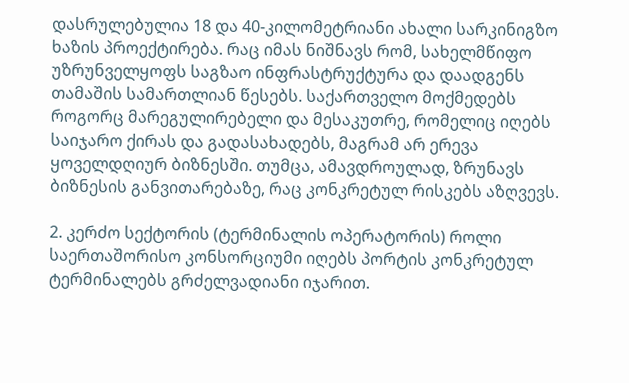დასრულებულია 18 და 40-კილომეტრიანი ახალი სარკინიგზო ხაზის პროექტირება. რაც იმას ნიშნავს რომ, სახელმწიფო უზრუნველყოფს საგზაო ინფრასტრუქტურა და დაადგენს თამაშის სამართლიან წესებს. საქართველო მოქმედებს როგორც მარეგულირებელი და მესაკუთრე, რომელიც იღებს საიჯარო ქირას და გადასახადებს, მაგრამ არ ერევა ყოველდღიურ ბიზნესში. თუმცა, ამავდროულად, ზრუნავს ბიზნესის განვითარებაზე, რაც კონკრეტულ რისკებს აზღვევს.

2. კერძო სექტორის (ტერმინალის ოპერატორის) როლი საერთაშორისო კონსორციუმი იღებს პორტის კონკრეტულ ტერმინალებს გრძელვადიანი იჯარით.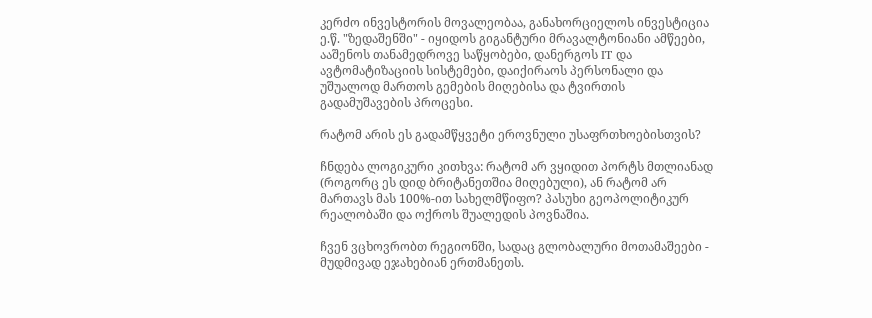კერძო ინვესტორის მოვალეობაა, განახორციელოს ინვესტიცია ე.წ. "ზედაშენში" - იყიდოს გიგანტური მრავალტონიანი ამწეები, ააშენოს თანამედროვე საწყობები, დანერგოს IT და ავტომატიზაციის სისტემები, დაიქირაოს პერსონალი და უშუალოდ მართოს გემების მიღებისა და ტვირთის გადამუშავების პროცესი.

რატომ არის ეს გადამწყვეტი ეროვნული უსაფრთხოებისთვის?

ჩნდება ლოგიკური კითხვა: რატომ არ ვყიდით პორტს მთლიანად (როგორც ეს დიდ ბრიტანეთშია მიღებული), ან რატომ არ მართავს მას 100%-ით სახელმწიფო? პასუხი გეოპოლიტიკურ რეალობაში და ოქროს შუალედის პოვნაშია.

ჩვენ ვცხოვრობთ რეგიონში, სადაც გლობალური მოთამაშეები - მუდმივად ეჯახებიან ერთმანეთს.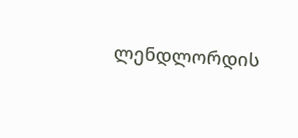ლენდლორდის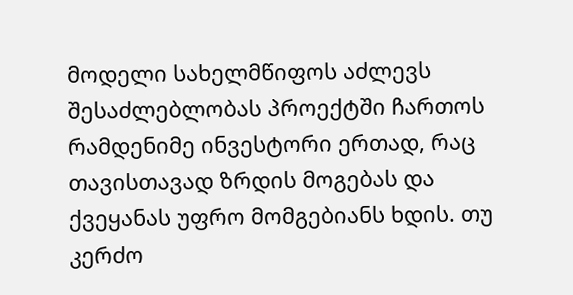მოდელი სახელმწიფოს აძლევს შესაძლებლობას პროექტში ჩართოს რამდენიმე ინვესტორი ერთად, რაც თავისთავად ზრდის მოგებას და ქვეყანას უფრო მომგებიანს ხდის. თუ კერძო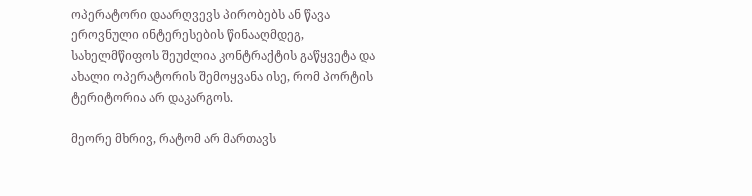ოპერატორი დაარღვევს პირობებს ან წავა ეროვნული ინტერესების წინააღმდეგ, სახელმწიფოს შეუძლია კონტრაქტის გაწყვეტა და ახალი ოპერატორის შემოყვანა ისე, რომ პორტის ტერიტორია არ დაკარგოს.

მეორე მხრივ, რატომ არ მართავს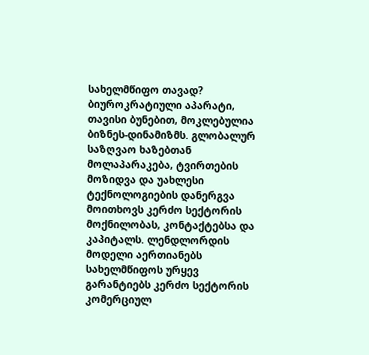სახელმწიფო თავად? ბიუროკრატიული აპარატი, თავისი ბუნებით, მოკლებულია ბიზნეს-დინამიზმს. გლობალურ საზღვაო ხაზებთან მოლაპარაკება, ტვირთების მოზიდვა და უახლესი ტექნოლოგიების დანერგვა მოითხოვს კერძო სექტორის მოქნილობას, კონტაქტებსა და კაპიტალს. ლენდლორდის მოდელი აერთიანებს სახელმწიფოს ურყევ გარანტიებს კერძო სექტორის კომერციულ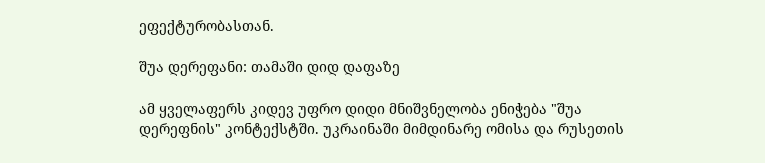ეფექტურობასთან.

შუა დერეფანი: თამაში დიდ დაფაზე

ამ ყველაფერს კიდევ უფრო დიდი მნიშვნელობა ენიჭება "შუა დერეფნის" კონტექსტში. უკრაინაში მიმდინარე ომისა და რუსეთის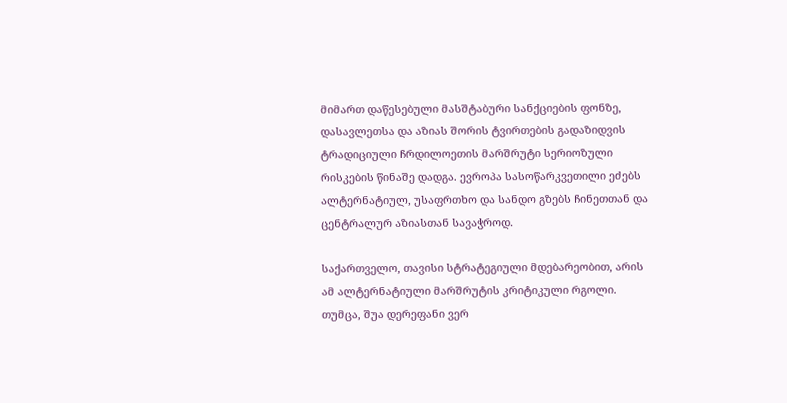მიმართ დაწესებული მასშტაბური სანქციების ფონზე, დასავლეთსა და აზიას შორის ტვირთების გადაზიდვის ტრადიციული ჩრდილოეთის მარშრუტი სერიოზული რისკების წინაშე დადგა. ევროპა სასოწარკვეთილი ეძებს ალტერნატიულ, უსაფრთხო და სანდო გზებს ჩინეთთან და ცენტრალურ აზიასთან სავაჭროდ.

საქართველო, თავისი სტრატეგიული მდებარეობით, არის ამ ალტერნატიული მარშრუტის კრიტიკული რგოლი. თუმცა, შუა დერეფანი ვერ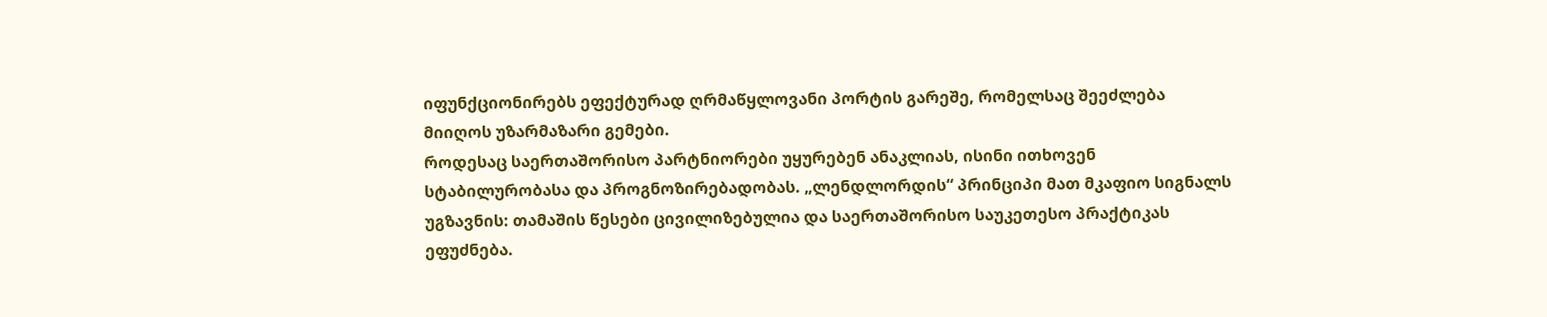იფუნქციონირებს ეფექტურად ღრმაწყლოვანი პორტის გარეშე, რომელსაც შეეძლება მიიღოს უზარმაზარი გემები.
როდესაც საერთაშორისო პარტნიორები უყურებენ ანაკლიას, ისინი ითხოვენ სტაბილურობასა და პროგნოზირებადობას. „ლენდლორდის“ პრინციპი მათ მკაფიო სიგნალს უგზავნის: თამაშის წესები ცივილიზებულია და საერთაშორისო საუკეთესო პრაქტიკას ეფუძნება.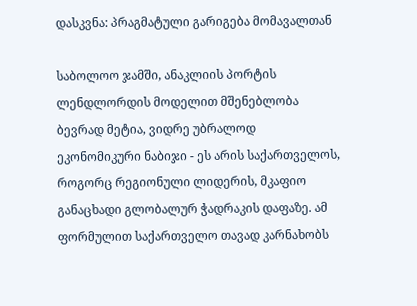დასკვნა: პრაგმატული გარიგება მომავალთან

საბოლოო ჯამში, ანაკლიის პორტის ლენდლორდის მოდელით მშენებლობა ბევრად მეტია, ვიდრე უბრალოდ ეკონომიკური ნაბიჯი - ეს არის საქართველოს, როგორც რეგიონული ლიდერის, მკაფიო განაცხადი გლობალურ ჭადრაკის დაფაზე. ამ ფორმულით საქართველო თავად კარნახობს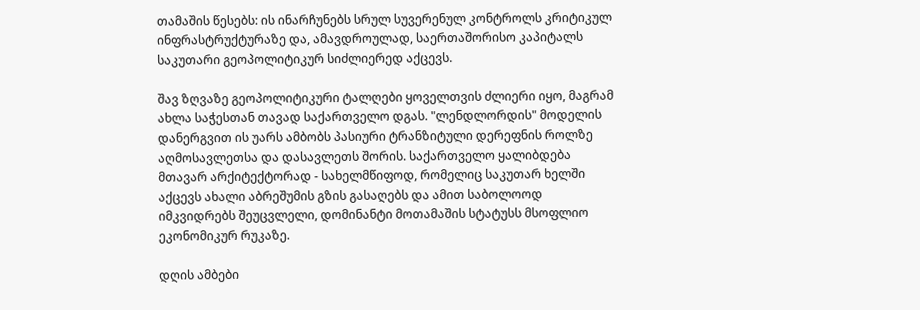თამაშის წესებს: ის ინარჩუნებს სრულ სუვერენულ კონტროლს კრიტიკულ ინფრასტრუქტურაზე და, ამავდროულად, საერთაშორისო კაპიტალს საკუთარი გეოპოლიტიკურ სიძლიერედ აქცევს.

შავ ზღვაზე გეოპოლიტიკური ტალღები ყოველთვის ძლიერი იყო, მაგრამ ახლა საჭესთან თავად საქართველო დგას. "ლენდლორდის" მოდელის დანერგვით ის უარს ამბობს პასიური ტრანზიტული დერეფნის როლზე აღმოსავლეთსა და დასავლეთს შორის. საქართველო ყალიბდება მთავარ არქიტექტორად - სახელმწიფოდ, რომელიც საკუთარ ხელში აქცევს ახალი აბრეშუმის გზის გასაღებს და ამით საბოლოოდ იმკვიდრებს შეუცვლელი, დომინანტი მოთამაშის სტატუსს მსოფლიო ეკონომიკურ რუკაზე.

დღის ამბები